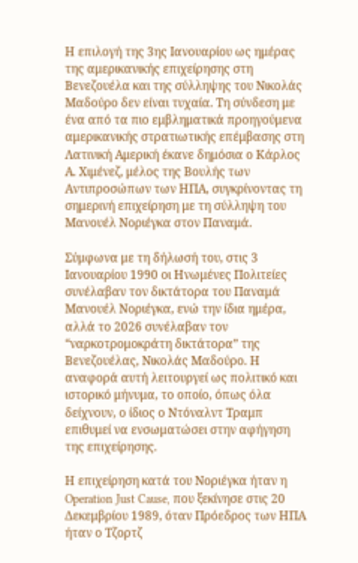Η επιλογή της 3ης Ιανουαρίου ως ημέρας της αμερικανικής επιχείρησης στη Βενεζουέλα και της σύλληψης του Νικολάς Μαδούρο δεν είναι τυχαία. Τη σύνδεση με ένα από τα πιο εμβληματικά προηγούμενα αμερικανικής στρατιωτικής επέμβασης στη Λατινική Αμερική έκανε δημόσια ο Κάρλος Α. Χιμένεζ, μέλος της Βουλής των Αντιπροσώπων των ΗΠΑ, συγκρίνοντας τη σημερινή επιχείρηση με τη σύλληψη του Μανουέλ Νοριέγκα στον Παναμά.

Σύμφωνα με τη δήλωσή του, στις 3 Ιανουαρίου 1990 οι Ηνωμένες Πολιτείες συνέλαβαν τον δικτάτορα του Παναμά Μανουέλ Νοριέγκα, ενώ την ίδια ημέρα, αλλά το 2026 συνέλαβαν τον “ναρκοτρομοκράτη δικτάτορα” της Βενεζουέλας, Νικολάς Μαδούρο. Η αναφορά αυτή λειτουργεί ως πολιτικό και ιστορικό μήνυμα, το οποίο, όπως όλα δείχνουν, ο ίδιος ο Ντόναλντ Τραμπ επιθυμεί να ενσωματώσει στην αφήγηση της επιχείρησης.

Η επιχείρηση κατά του Νοριέγκα ήταν η Operation Just Cause, που ξεκίνησε στις 20 Δεκεμβρίου 1989, όταν Πρόεδρος των ΗΠΑ ήταν ο Τζορτζ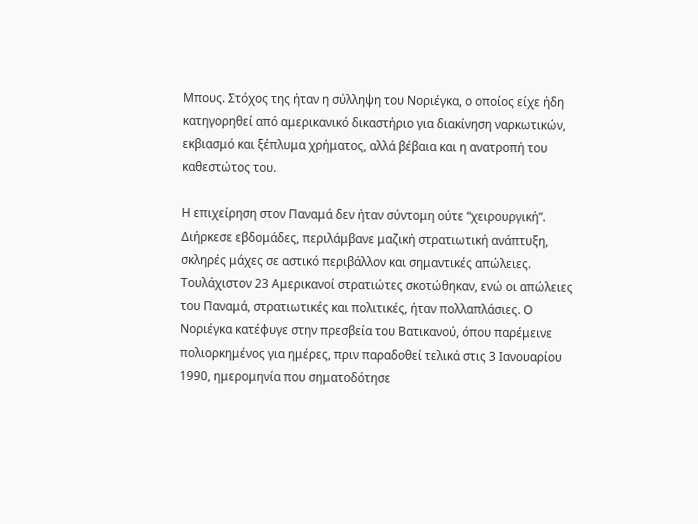Μπους. Στόχος της ήταν η σύλληψη του Νοριέγκα, ο οποίος είχε ήδη κατηγορηθεί από αμερικανικό δικαστήριο για διακίνηση ναρκωτικών, εκβιασμό και ξέπλυμα χρήματος, αλλά βέβαια και η ανατροπή του καθεστώτος του.

Η επιχείρηση στον Παναμά δεν ήταν σύντομη ούτε “χειρουργική”. Διήρκεσε εβδομάδες, περιλάμβανε μαζική στρατιωτική ανάπτυξη, σκληρές μάχες σε αστικό περιβάλλον και σημαντικές απώλειες. Τουλάχιστον 23 Αμερικανοί στρατιώτες σκοτώθηκαν, ενώ οι απώλειες του Παναμά, στρατιωτικές και πολιτικές, ήταν πολλαπλάσιες. Ο Νοριέγκα κατέφυγε στην πρεσβεία του Βατικανού, όπου παρέμεινε πολιορκημένος για ημέρες, πριν παραδοθεί τελικά στις 3 Ιανουαρίου 1990, ημερομηνία που σηματοδότησε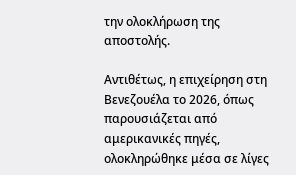την ολοκλήρωση της αποστολής.

Αντιθέτως, η επιχείρηση στη Βενεζουέλα το 2026, όπως παρουσιάζεται από αμερικανικές πηγές, ολοκληρώθηκε μέσα σε λίγες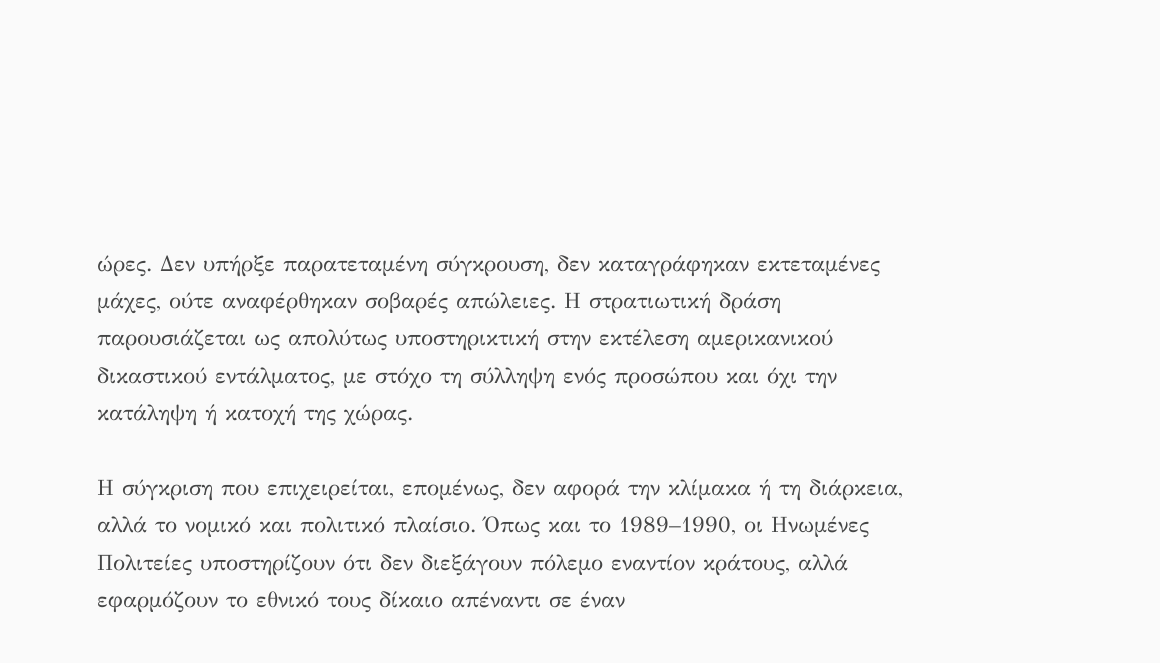ώρες. Δεν υπήρξε παρατεταμένη σύγκρουση, δεν καταγράφηκαν εκτεταμένες μάχες, ούτε αναφέρθηκαν σοβαρές απώλειες. Η στρατιωτική δράση παρουσιάζεται ως απολύτως υποστηρικτική στην εκτέλεση αμερικανικού δικαστικού εντάλματος, με στόχο τη σύλληψη ενός προσώπου και όχι την κατάληψη ή κατοχή της χώρας.

Η σύγκριση που επιχειρείται, επομένως, δεν αφορά την κλίμακα ή τη διάρκεια, αλλά το νομικό και πολιτικό πλαίσιο. Όπως και το 1989–1990, οι Ηνωμένες Πολιτείες υποστηρίζουν ότι δεν διεξάγουν πόλεμο εναντίον κράτους, αλλά εφαρμόζουν το εθνικό τους δίκαιο απέναντι σε έναν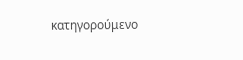κατηγορούμενο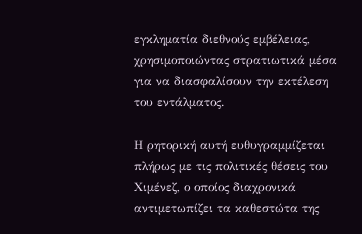εγκληματία διεθνούς εμβέλειας, χρησιμοποιώντας στρατιωτικά μέσα για να διασφαλίσουν την εκτέλεση του εντάλματος.

Η ρητορική αυτή ευθυγραμμίζεται πλήρως με τις πολιτικές θέσεις του Χιμένεζ, ο οποίος διαχρονικά αντιμετωπίζει τα καθεστώτα της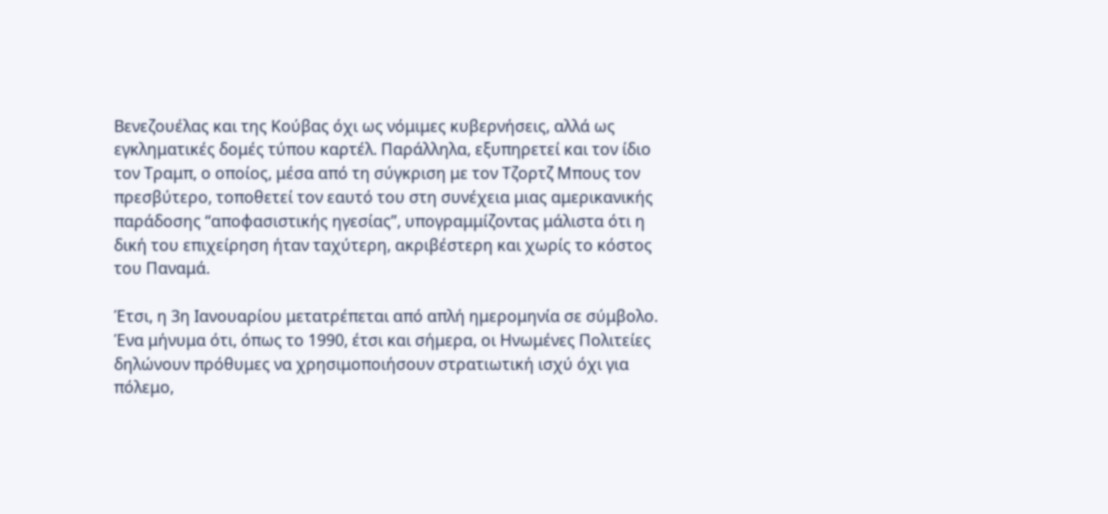Βενεζουέλας και της Κούβας όχι ως νόμιμες κυβερνήσεις, αλλά ως εγκληματικές δομές τύπου καρτέλ. Παράλληλα, εξυπηρετεί και τον ίδιο τον Τραμπ, ο οποίος, μέσα από τη σύγκριση με τον Τζορτζ Μπους τον πρεσβύτερο, τοποθετεί τον εαυτό του στη συνέχεια μιας αμερικανικής παράδοσης “αποφασιστικής ηγεσίας”, υπογραμμίζοντας μάλιστα ότι η δική του επιχείρηση ήταν ταχύτερη, ακριβέστερη και χωρίς το κόστος του Παναμά.

Έτσι, η 3η Ιανουαρίου μετατρέπεται από απλή ημερομηνία σε σύμβολο. Ένα μήνυμα ότι, όπως το 1990, έτσι και σήμερα, οι Ηνωμένες Πολιτείες δηλώνουν πρόθυμες να χρησιμοποιήσουν στρατιωτική ισχύ όχι για πόλεμο,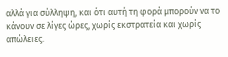αλλά για σύλληψη, και ότι αυτή τη φορά μπορούν να το κάνουν σε λίγες ώρες, χωρίς εκστρατεία και χωρίς απώλειες.